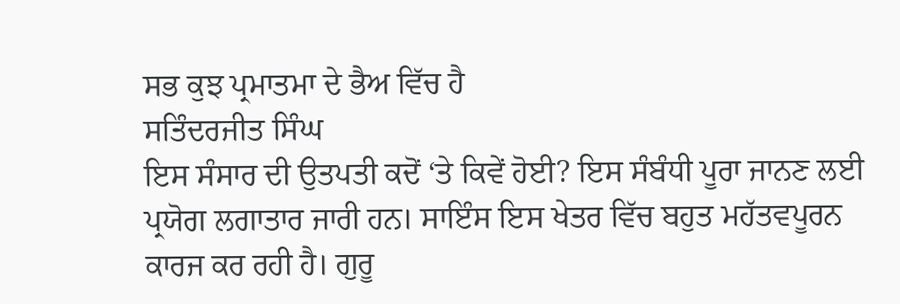ਸਭ ਕੁਝ ਪ੍ਰਮਾਤਮਾ ਦੇ ਭੈਅ ਵਿੱਚ ਹੈ
ਸਤਿੰਦਰਜੀਤ ਸਿੰਘ
ਇਸ ਸੰਸਾਰ ਦੀ ਉਤਪਤੀ ਕਦੋਂ ‘ਤੇ ਕਿਵੇਂ ਹੋਈ? ਇਸ ਸੰਬੰਧੀ ਪੂਰਾ ਜਾਨਣ ਲਈ
ਪ੍ਰਯੋਗ ਲਗਾਤਾਰ ਜਾਰੀ ਹਨ। ਸਾਇੰਸ ਇਸ ਖੇਤਰ ਵਿੱਚ ਬਹੁਤ ਮਹੱਤਵਪੂਰਨ ਕਾਰਜ ਕਰ ਰਹੀ ਹੈ। ਗੁਰੂ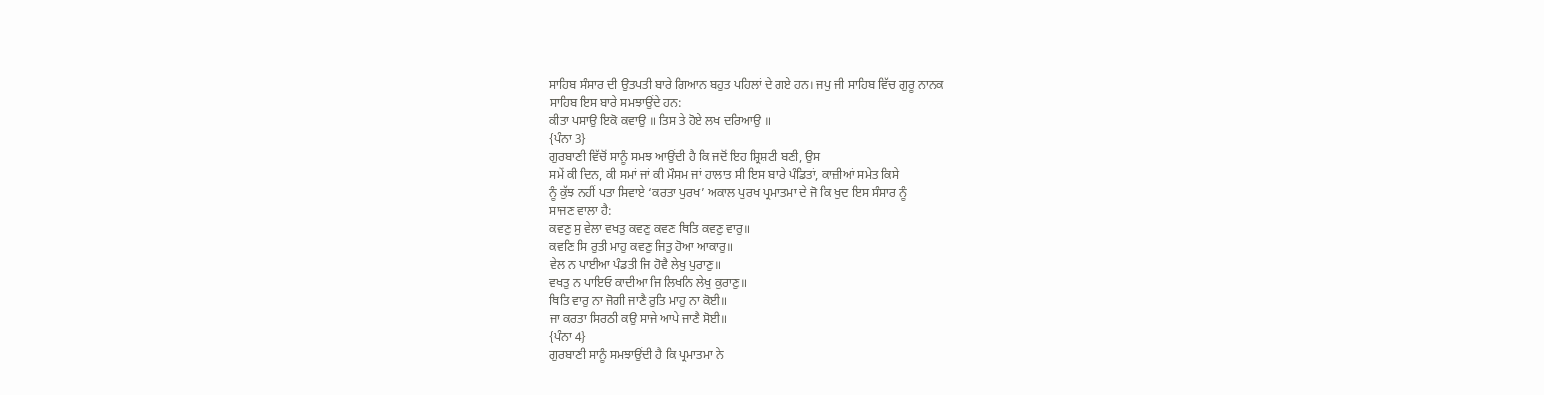ਸਾਹਿਬ ਸੰਸਾਰ ਦੀ ਉਤਪਤੀ ਬਾਰੇ ਗਿਆਨ ਬਹੁਤ ਪਹਿਲਾਂ ਦੇ ਗਏ ਹਨ। ਜਪੁ ਜੀ ਸਾਹਿਬ ਵਿੱਚ ਗੁਰੂ ਨਾਨਕ
ਸਾਹਿਬ ਇਸ ਬਾਰੇ ਸਮਝਾਉਂਦੇ ਹਨ:
ਕੀਤਾ ਪਸਾਉ ਇਕੋ ਕਵਾਉ ॥ ਤਿਸ ਤੇ ਹੋਏ ਲਖ ਦਰਿਆਉ ॥
{ਪੰਨਾ 3}
ਗੁਰਬਾਣੀ ਵਿੱਚੋਂ ਸਾਨੂੰ ਸਮਝ ਆਉਂਦੀ ਹੈ ਕਿ ਜਦੋਂ ਇਹ ਸ਼੍ਰਿਸ਼ਟੀ ਬਣੀ, ਉਸ
ਸਮੇਂ ਕੀ ਦਿਨ, ਕੀ ਸਮਾਂ ਜਾਂ ਕੀ ਮੌਸਮ ਜਾਂ ਹਾਲਾਤ ਸੀ ਇਸ ਬਾਰੇ ਪੰਡਿਤਾਂ, ਕਾਜ਼ੀਆਂ ਸਮੇਤ ਕਿਸੇ
ਨੂੰ ਕੁੱਝ ਨਹੀਂ ਪਤਾ ਸਿਵਾਏ ‘ਕਰਤਾ ਪੁਰਖ’ ਅਕਾਲ ਪੁਰਖ ਪ੍ਰਮਾਤਮਾ ਦੇ ਜੋ ਕਿ ਖੁਦ ਇਸ ਸੰਸਾਰ ਨੂੰ
ਸਾਜਣ ਵਾਲਾ ਹੈ:
ਕਵਣੁ ਸੁ ਵੇਲਾ ਵਖਤੁ ਕਵਣੁ ਕਵਣ ਥਿਤਿ ਕਵਣੁ ਵਾਰੁ॥
ਕਵਣਿ ਸਿ ਰੁਤੀ ਮਾਹੁ ਕਵਣੁ ਜਿਤੁ ਹੋਆ ਆਕਾਰੁ॥
ਵੇਲ ਨ ਪਾਈਆ ਪੰਡਤੀ ਜਿ ਹੋਵੈ ਲੇਖੁ ਪੁਰਾਣੁ॥
ਵਖਤੁ ਨ ਪਾਇਓ ਕਾਦੀਆ ਜਿ ਲਿਖਨਿ ਲੇਖੁ ਕੁਰਾਣੁ॥
ਥਿਤਿ ਵਾਰੁ ਨਾ ਜੋਗੀ ਜਾਣੈ ਰੁਤਿ ਮਾਹੁ ਨਾ ਕੋਈ॥
ਜਾ ਕਰਤਾ ਸਿਰਠੀ ਕਉ ਸਾਜੇ ਆਪੇ ਜਾਣੈ ਸੋਈ॥
{ਪੰਨਾ 4}
ਗੁਰਬਾਣੀ ਸਾਨੂੰ ਸਮਝਾਉਂਦੀ ਹੈ ਕਿ ਪ੍ਰਮਾਤਮਾ ਨੇ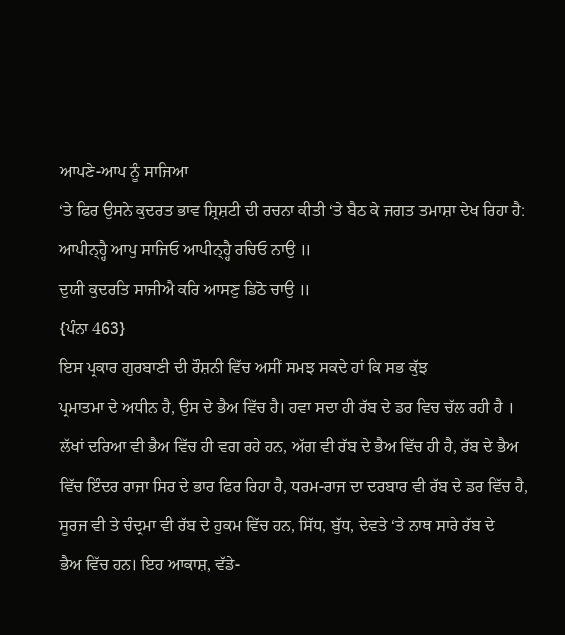ਆਪਣੇ-ਆਪ ਨੂੰ ਸਾਜਿਆ
‘ਤੇ ਫਿਰ ਉਸਨੇ ਕੁਦਰਤ ਭਾਵ ਸ਼੍ਰਿਸ਼ਟੀ ਦੀ ਰਚਨਾ ਕੀਤੀ ‘ਤੇ ਬੈਠ ਕੇ ਜਗਤ ਤਮਾਸ਼ਾ ਦੇਖ ਰਿਹਾ ਹੈ:
ਆਪੀਨ੍ਹ੍ਹੈ ਆਪੁ ਸਾਜਿਓ ਆਪੀਨ੍ਹ੍ਹੈ ਰਚਿਓ ਨਾਉ ॥
ਦੁਯੀ ਕੁਦਰਤਿ ਸਾਜੀਐ ਕਰਿ ਆਸਣੁ ਡਿਠੋ ਚਾਉ ॥
{ਪੰਨਾ 463}
ਇਸ ਪ੍ਰਕਾਰ ਗੁਰਬਾਣੀ ਦੀ ਰੌਸ਼ਨੀ ਵਿੱਚ ਅਸੀਂ ਸਮਝ ਸਕਦੇ ਹਾਂ ਕਿ ਸਭ ਕੁੱਝ
ਪ੍ਰਮਾਤਮਾ ਦੇ ਅਧੀਨ ਹੈ, ਉਸ ਦੇ ਭੈਅ ਵਿੱਚ ਹੈ। ਹਵਾ ਸਦਾ ਹੀ ਰੱਬ ਦੇ ਡਰ ਵਿਚ ਚੱਲ ਰਹੀ ਹੈ ।
ਲੱਖਾਂ ਦਰਿਆ ਵੀ ਭੈਅ ਵਿੱਚ ਹੀ ਵਗ ਰਹੇ ਹਨ, ਅੱਗ ਵੀ ਰੱਬ ਦੇ ਭੈਅ ਵਿੱਚ ਹੀ ਹੈ, ਰੱਬ ਦੇ ਭੈਅ
ਵਿੱਚ ਇੰਦਰ ਰਾਜਾ ਸਿਰ ਦੇ ਭਾਰ ਫਿਰ ਰਿਹਾ ਹੈ, ਧਰਮ-ਰਾਜ ਦਾ ਦਰਬਾਰ ਵੀ ਰੱਬ ਦੇ ਡਰ ਵਿੱਚ ਹੈ,
ਸੂਰਜ ਵੀ ਤੇ ਚੰਦ੍ਰਮਾ ਵੀ ਰੱਬ ਦੇ ਹੁਕਮ ਵਿੱਚ ਹਨ, ਸਿੱਧ, ਬੁੱਧ, ਦੇਵਤੇ ‘ਤੇ ਨਾਥ ਸਾਰੇ ਰੱਬ ਦੇ
ਭੈਅ ਵਿੱਚ ਹਨ। ਇਹ ਆਕਾਸ਼, ਵੱਡੇ-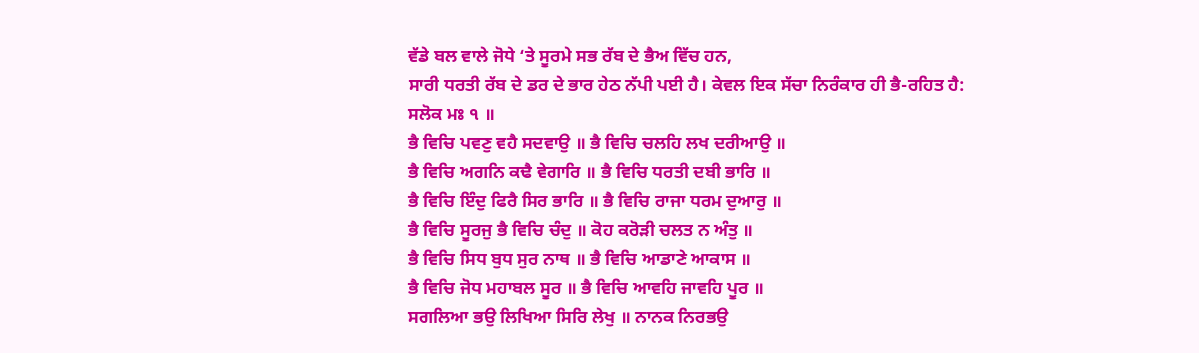ਵੱਡੇ ਬਲ ਵਾਲੇ ਜੋਧੇ ‘ਤੇ ਸੂਰਮੇ ਸਭ ਰੱਬ ਦੇ ਭੈਅ ਵਿੱਚ ਹਨ,
ਸਾਰੀ ਧਰਤੀ ਰੱਬ ਦੇ ਡਰ ਦੇ ਭਾਰ ਹੇਠ ਨੱਪੀ ਪਈ ਹੈ। ਕੇਵਲ ਇਕ ਸੱਚਾ ਨਿਰੰਕਾਰ ਹੀ ਭੈ-ਰਹਿਤ ਹੈ:
ਸਲੋਕ ਮਃ ੧ ॥
ਭੈ ਵਿਚਿ ਪਵਣੁ ਵਹੈ ਸਦਵਾਉ ॥ ਭੈ ਵਿਚਿ ਚਲਹਿ ਲਖ ਦਰੀਆਉ ॥
ਭੈ ਵਿਚਿ ਅਗਨਿ ਕਢੈ ਵੇਗਾਰਿ ॥ ਭੈ ਵਿਚਿ ਧਰਤੀ ਦਬੀ ਭਾਰਿ ॥
ਭੈ ਵਿਚਿ ਇੰਦੁ ਫਿਰੈ ਸਿਰ ਭਾਰਿ ॥ ਭੈ ਵਿਚਿ ਰਾਜਾ ਧਰਮ ਦੁਆਰੁ ॥
ਭੈ ਵਿਚਿ ਸੂਰਜੁ ਭੈ ਵਿਚਿ ਚੰਦੁ ॥ ਕੋਹ ਕਰੋੜੀ ਚਲਤ ਨ ਅੰਤੁ ॥
ਭੈ ਵਿਚਿ ਸਿਧ ਬੁਧ ਸੁਰ ਨਾਥ ॥ ਭੈ ਵਿਚਿ ਆਡਾਣੇ ਆਕਾਸ ॥
ਭੈ ਵਿਚਿ ਜੋਧ ਮਹਾਬਲ ਸੂਰ ॥ ਭੈ ਵਿਚਿ ਆਵਹਿ ਜਾਵਹਿ ਪੂਰ ॥
ਸਗਲਿਆ ਭਉ ਲਿਖਿਆ ਸਿਰਿ ਲੇਖੁ ॥ ਨਾਨਕ ਨਿਰਭਉ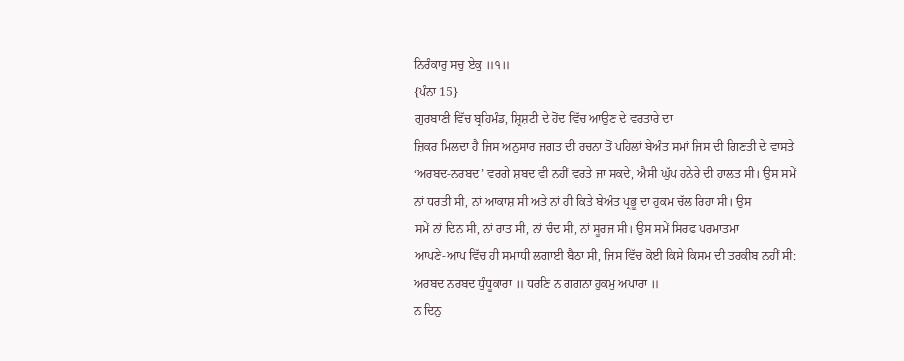ਨਿਰੰਕਾਰੁ ਸਚੁ ਏਕੁ ॥੧॥
{ਪੰਨਾ 15}
ਗੁਰਬਾਣੀ ਵਿੱਚ ਬ੍ਰਹਿਮੰਡ, ਸ਼੍ਰਿਸ਼ਟੀ ਦੇ ਹੋਂਦ ਵਿੱਚ ਆਉਣ ਦੇ ਵਰਤਾਰੇ ਦਾ
ਜ਼ਿਕਰ ਮਿਲਦਾ ਹੈ ਜਿਸ ਅਨੁਸਾਰ ਜਗਤ ਦੀ ਰਚਨਾ ਤੋਂ ਪਹਿਲਾਂ ਬੇਅੰਤ ਸਮਾਂ ਜਿਸ ਦੀ ਗਿਣਤੀ ਦੇ ਵਾਸਤੇ
‘ਅਰਬਦ-ਨਰਬਦ’ ਵਰਗੇ ਸ਼ਬਦ ਵੀ ਨਹੀਂ ਵਰਤੇ ਜਾ ਸਕਦੇ, ਐਸੀ ਘੁੱਪ ਹਨੇਰੇ ਦੀ ਹਾਲਤ ਸੀ। ਉਸ ਸਮੇਂ
ਨਾਂ ਧਰਤੀ ਸੀ, ਨਾਂ ਆਕਾਸ਼ ਸੀ ਅਤੇ ਨਾਂ ਹੀ ਕਿਤੇ ਬੇਅੰਤ ਪ੍ਰਭੂ ਦਾ ਹੁਕਮ ਚੱਲ ਰਿਹਾ ਸੀ। ਉਸ
ਸਮੇਂ ਨਾਂ ਦਿਨ ਸੀ, ਨਾਂ ਰਾਤ ਸੀ, ਨਾਂ ਚੰਦ ਸੀ, ਨਾਂ ਸੂਰਜ ਸੀ। ਉਸ ਸਮੇਂ ਸਿਰਫ ਪਰਮਾਤਮਾ
ਆਪਣੇ-ਆਪ ਵਿੱਚ ਹੀ ਸਮਾਧੀ ਲਗਾਈ ਬੈਠਾ ਸੀ, ਜਿਸ ਵਿੱਚ ਕੋਈ ਕਿਸੇ ਕਿਸਮ ਦੀ ਤਰਕੀਬ ਨਹੀਂ ਸੀ:
ਅਰਬਦ ਨਰਬਦ ਧੁੰਧੂਕਾਰਾ ॥ ਧਰਣਿ ਨ ਗਗਨਾ ਹੁਕਮੁ ਅਪਾਰਾ ॥
ਨ ਦਿਨੁ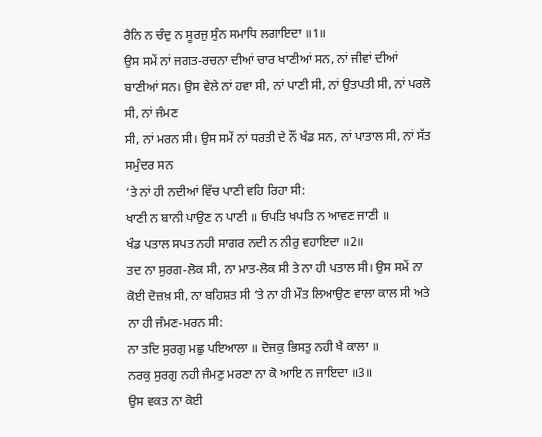ਰੈਨਿ ਨ ਚੰਦੁ ਨ ਸੂਰਜੁ ਸੁੰਨ ਸਮਾਧਿ ਲਗਾਇਦਾ ॥1॥
ਉਸ ਸਮੇਂ ਨਾਂ ਜਗਤ-ਰਚਨਾ ਦੀਆਂ ਚਾਰ ਖਾਣੀਆਂ ਸਨ, ਨਾਂ ਜੀਵਾਂ ਦੀਆਂ
ਬਾਣੀਆਂ ਸਨ। ਉਸ ਵੇਲੇ ਨਾਂ ਹਵਾ ਸੀ, ਨਾਂ ਪਾਣੀ ਸੀ, ਨਾਂ ਉਤਪਤੀ ਸੀ, ਨਾਂ ਪਰਲੋ ਸੀ, ਨਾਂ ਜੰਮਣ
ਸੀ, ਨਾਂ ਮਰਨ ਸੀ। ਉਸ ਸਮੇਂ ਨਾਂ ਧਰਤੀ ਦੇ ਨੌਂ ਖੰਡ ਸਨ, ਨਾਂ ਪਾਤਾਲ ਸੀ, ਨਾਂ ਸੱਤ ਸਮੁੰਦਰ ਸਨ
‘ਤੇ ਨਾਂ ਹੀ ਨਦੀਆਂ ਵਿੱਚ ਪਾਣੀ ਵਹਿ ਰਿਹਾ ਸੀ:
ਖਾਣੀ ਨ ਬਾਨੀ ਪਾਉਣ ਨ ਪਾਣੀ ॥ ਓਪਤਿ ਖਪਤਿ ਨ ਆਵਣ ਜਾਣੀ ॥
ਖੰਡ ਪਤਾਲ ਸਪਤ ਨਹੀ ਸਾਗਰ ਨਦੀ ਨ ਨੀਰੁ ਵਹਾਇਦਾ ॥2॥
ਤਦ ਨਾ ਸੁਰਗ-ਲੋਕ ਸੀ, ਨਾ ਮਾਤ-ਲੋਕ ਸੀ ਤੇ ਨਾ ਹੀ ਪਤਾਲ ਸੀ। ਉਸ ਸਮੇਂ ਨਾ
ਕੋਈ ਦੋਜ਼ਖ਼ ਸੀ, ਨਾ ਬਹਿਸ਼ਤ ਸੀ ‘ਤੇ ਨਾ ਹੀ ਮੌਤ ਲਿਆਉਣ ਵਾਲਾ ਕਾਲ ਸੀ ਅਤੇ ਨਾ ਹੀ ਜੰਮਣ-ਮਰਨ ਸੀ:
ਨਾ ਤਦਿ ਸੁਰਗੁ ਮਛੁ ਪਇਆਲਾ ॥ ਦੋਜਕੁ ਭਿਸਤੁ ਨਹੀ ਖੈ ਕਾਲਾ ॥
ਨਰਕੁ ਸੁਰਗੁ ਨਹੀ ਜੰਮਣੁ ਮਰਣਾ ਨਾ ਕੋ ਆਇ ਨ ਜਾਇਦਾ ॥3॥
ਉਸ ਵਕਤ ਨਾ ਕੋਈ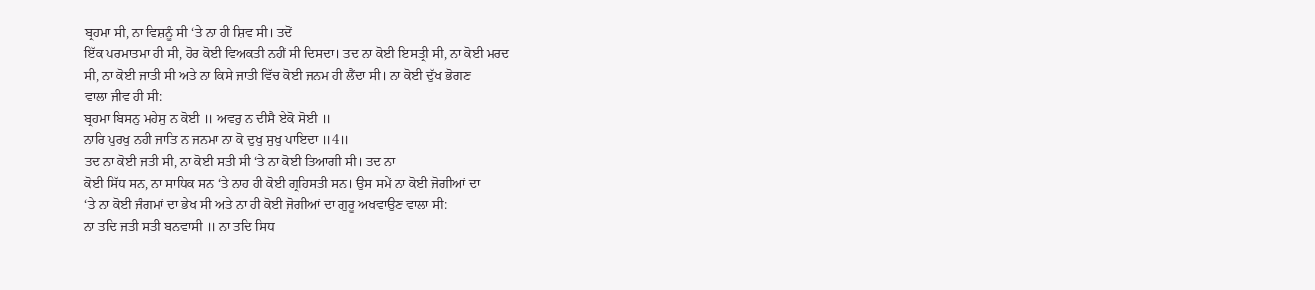ਬ੍ਰਹਮਾ ਸੀ, ਨਾ ਵਿਸ਼ਨੂੰ ਸੀ ‘ਤੇ ਨਾ ਹੀ ਸ਼ਿਵ ਸੀ। ਤਦੋਂ
ਇੱਕ ਪਰਮਾਤਮਾ ਹੀ ਸੀ, ਹੋਰ ਕੋਈ ਵਿਅਕਤੀ ਨਹੀਂ ਸੀ ਦਿਸਦਾ। ਤਦ ਨਾ ਕੋਈ ਇਸਤ੍ਰੀ ਸੀ, ਨਾ ਕੋਈ ਮਰਦ
ਸੀ, ਨਾ ਕੋਈ ਜਾਤੀ ਸੀ ਅਤੇ ਨਾ ਕਿਸੇ ਜਾਤੀ ਵਿੱਚ ਕੋਈ ਜਨਮ ਹੀ ਲੈਂਦਾ ਸੀ। ਨਾ ਕੋਈ ਦੁੱਖ ਭੋਗਣ
ਵਾਲਾ ਜੀਵ ਹੀ ਸੀ:
ਬ੍ਰਹਮਾ ਬਿਸਨੁ ਮਹੇਸੁ ਨ ਕੋਈ ॥ ਅਵਰੁ ਨ ਦੀਸੈ ਏਕੋ ਸੋਈ ॥
ਨਾਰਿ ਪੁਰਖੁ ਨਹੀ ਜਾਤਿ ਨ ਜਨਮਾ ਨਾ ਕੋ ਦੁਖੁ ਸੁਖੁ ਪਾਇਦਾ ॥4॥
ਤਦ ਨਾ ਕੋਈ ਜਤੀ ਸੀ, ਨਾ ਕੋਈ ਸਤੀ ਸੀ ‘ਤੇ ਨਾ ਕੋਈ ਤਿਆਗੀ ਸੀ। ਤਦ ਨਾ
ਕੋਈ ਸਿੱਧ ਸਨ, ਨਾ ਸਾਧਿਕ ਸਨ ‘ਤੇ ਨਾਹ ਹੀ ਕੋਈ ਗ੍ਰਹਿਸਤੀ ਸਨ। ਉਸ ਸਮੇਂ ਨਾ ਕੋਈ ਜੋਗੀਆਂ ਦਾ
‘ਤੇ ਨਾ ਕੋਈ ਜੰਗਮਾਂ ਦਾ ਭੇਖ ਸੀ ਅਤੇ ਨਾ ਹੀ ਕੋਈ ਜੋਗੀਆਂ ਦਾ ਗੁਰੂ ਅਖਵਾਉਣ ਵਾਲਾ ਸੀ:
ਨਾ ਤਦਿ ਜਤੀ ਸਤੀ ਬਨਵਾਸੀ ॥ ਨਾ ਤਦਿ ਸਿਧ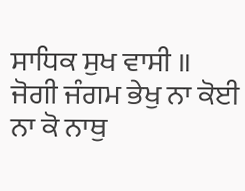ਸਾਧਿਕ ਸੁਖ ਵਾਸੀ ॥
ਜੋਗੀ ਜੰਗਮ ਭੇਖੁ ਨਾ ਕੋਈ ਨਾ ਕੋ ਨਾਥੁ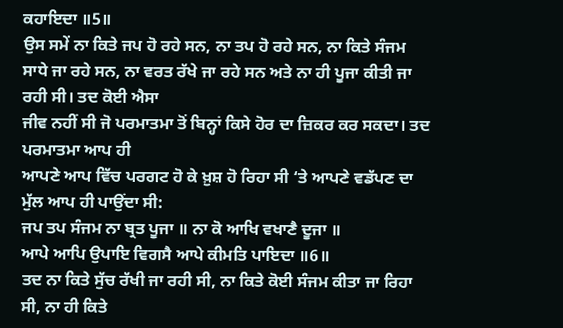ਕਹਾਇਦਾ ॥5॥
ਉਸ ਸਮੇਂ ਨਾ ਕਿਤੇ ਜਪ ਹੋ ਰਹੇ ਸਨ, ਨਾ ਤਪ ਹੋ ਰਹੇ ਸਨ, ਨਾ ਕਿਤੇ ਸੰਜਮ
ਸਾਧੇ ਜਾ ਰਹੇ ਸਨ, ਨਾ ਵਰਤ ਰੱਖੇ ਜਾ ਰਹੇ ਸਨ ਅਤੇ ਨਾ ਹੀ ਪੂਜਾ ਕੀਤੀ ਜਾ ਰਹੀ ਸੀ। ਤਦ ਕੋਈ ਐਸਾ
ਜੀਵ ਨਹੀਂ ਸੀ ਜੋ ਪਰਮਾਤਮਾ ਤੋਂ ਬਿਨ੍ਹਾਂ ਕਿਸੇ ਹੋਰ ਦਾ ਜ਼ਿਕਰ ਕਰ ਸਕਦਾ। ਤਦ ਪਰਮਾਤਮਾ ਆਪ ਹੀ
ਆਪਣੇ ਆਪ ਵਿੱਚ ਪਰਗਟ ਹੋ ਕੇ ਖ਼ੁਸ਼ ਹੋ ਰਿਹਾ ਸੀ ‘ਤੇ ਆਪਣੇ ਵਡੱਪਣ ਦਾ ਮੁੱਲ ਆਪ ਹੀ ਪਾਉਂਦਾ ਸੀ:
ਜਪ ਤਪ ਸੰਜਮ ਨਾ ਬ੍ਰਤ ਪੂਜਾ ॥ ਨਾ ਕੋ ਆਖਿ ਵਖਾਣੈ ਦੂਜਾ ॥
ਆਪੇ ਆਪਿ ਉਪਾਇ ਵਿਗਸੈ ਆਪੇ ਕੀਮਤਿ ਪਾਇਦਾ ॥6॥
ਤਦ ਨਾ ਕਿਤੇ ਸੁੱਚ ਰੱਖੀ ਜਾ ਰਹੀ ਸੀ, ਨਾ ਕਿਤੇ ਕੋਈ ਸੰਜਮ ਕੀਤਾ ਜਾ ਰਿਹਾ
ਸੀ, ਨਾ ਹੀ ਕਿਤੇ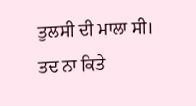ਤੁਲਸੀ ਦੀ ਮਾਲਾ ਸੀ। ਤਦ ਨਾ ਕਿਤੇ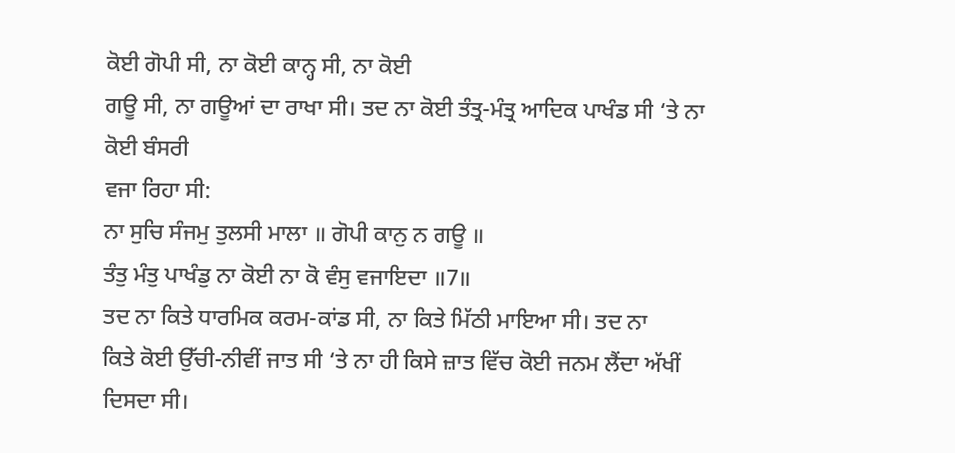ਕੋਈ ਗੋਪੀ ਸੀ, ਨਾ ਕੋਈ ਕਾਨ੍ਹ ਸੀ, ਨਾ ਕੋਈ
ਗਊ ਸੀ, ਨਾ ਗਊਆਂ ਦਾ ਰਾਖਾ ਸੀ। ਤਦ ਨਾ ਕੋਈ ਤੰਤ੍ਰ-ਮੰਤ੍ਰ ਆਦਿਕ ਪਾਖੰਡ ਸੀ ‘ਤੇ ਨਾ ਕੋਈ ਬੰਸਰੀ
ਵਜਾ ਰਿਹਾ ਸੀ:
ਨਾ ਸੁਚਿ ਸੰਜਮੁ ਤੁਲਸੀ ਮਾਲਾ ॥ ਗੋਪੀ ਕਾਨੁ ਨ ਗਊ ॥
ਤੰਤੁ ਮੰਤੁ ਪਾਖੰਡੁ ਨਾ ਕੋਈ ਨਾ ਕੋ ਵੰਸੁ ਵਜਾਇਦਾ ॥7॥
ਤਦ ਨਾ ਕਿਤੇ ਧਾਰਮਿਕ ਕਰਮ-ਕਾਂਡ ਸੀ, ਨਾ ਕਿਤੇ ਮਿੱਠੀ ਮਾਇਆ ਸੀ। ਤਦ ਨਾ
ਕਿਤੇ ਕੋਈ ਉੱਚੀ-ਨੀਵੀਂ ਜਾਤ ਸੀ ‘ਤੇ ਨਾ ਹੀ ਕਿਸੇ ਜ਼ਾਤ ਵਿੱਚ ਕੋਈ ਜਨਮ ਲੈਂਦਾ ਅੱਖੀਂ ਦਿਸਦਾ ਸੀ।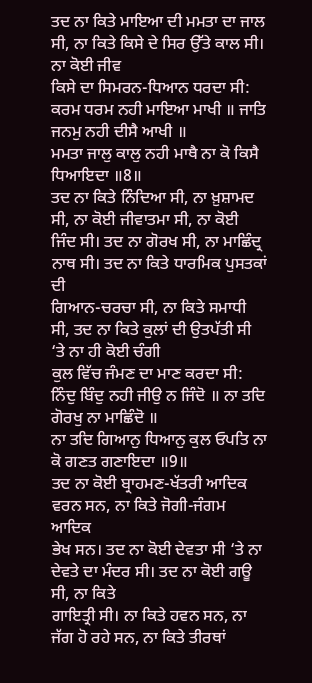ਤਦ ਨਾ ਕਿਤੇ ਮਾਇਆ ਦੀ ਮਮਤਾ ਦਾ ਜਾਲ ਸੀ, ਨਾ ਕਿਤੇ ਕਿਸੇ ਦੇ ਸਿਰ ਉੱਤੇ ਕਾਲ ਸੀ। ਨਾ ਕੋਈ ਜੀਵ
ਕਿਸੇ ਦਾ ਸਿਮਰਨ-ਧਿਆਨ ਧਰਦਾ ਸੀ:
ਕਰਮ ਧਰਮ ਨਹੀ ਮਾਇਆ ਮਾਖੀ ॥ ਜਾਤਿ ਜਨਮੁ ਨਹੀ ਦੀਸੈ ਆਖੀ ॥
ਮਮਤਾ ਜਾਲੁ ਕਾਲੁ ਨਹੀ ਮਾਥੈ ਨਾ ਕੋ ਕਿਸੈ ਧਿਆਇਦਾ ॥8॥
ਤਦ ਨਾ ਕਿਤੇ ਨਿੰਦਿਆ ਸੀ, ਨਾ ਖ਼ੁਸ਼ਾਮਦ ਸੀ, ਨਾ ਕੋਈ ਜੀਵਾਤਮਾ ਸੀ, ਨਾ ਕੋਈ
ਜਿੰਦ ਸੀ। ਤਦ ਨਾ ਗੋਰਖ ਸੀ, ਨਾ ਮਾਛਿੰਦ੍ਰ ਨਾਥ ਸੀ। ਤਦ ਨਾ ਕਿਤੇ ਧਾਰਮਿਕ ਪੁਸਤਕਾਂ ਦੀ
ਗਿਆਨ-ਚਰਚਾ ਸੀ, ਨਾ ਕਿਤੇ ਸਮਾਧੀ ਸੀ, ਤਦ ਨਾ ਕਿਤੇ ਕੁਲਾਂ ਦੀ ਉਤਪੱਤੀ ਸੀ ‘ਤੇ ਨਾ ਹੀ ਕੋਈ ਚੰਗੀ
ਕੁਲ ਵਿੱਚ ਜੰਮਣ ਦਾ ਮਾਣ ਕਰਦਾ ਸੀ:
ਨਿੰਦੁ ਬਿੰਦੁ ਨਹੀ ਜੀਉ ਨ ਜਿੰਦੋ ॥ ਨਾ ਤਦਿ ਗੋਰਖੁ ਨਾ ਮਾਛਿੰਦੋ ॥
ਨਾ ਤਦਿ ਗਿਆਨੁ ਧਿਆਨੁ ਕੁਲ ਓਪਤਿ ਨਾ ਕੋ ਗਣਤ ਗਣਾਇਦਾ ॥9॥
ਤਦ ਨਾ ਕੋਈ ਬ੍ਰਾਹਮਣ-ਖੱਤਰੀ ਆਦਿਕ ਵਰਨ ਸਨ, ਨਾ ਕਿਤੇ ਜੋਗੀ-ਜੰਗਮ ਆਦਿਕ
ਭੇਖ ਸਨ। ਤਦ ਨਾ ਕੋਈ ਦੇਵਤਾ ਸੀ ‘ਤੇ ਨਾ ਦੇਵਤੇ ਦਾ ਮੰਦਰ ਸੀ। ਤਦ ਨਾ ਕੋਈ ਗਊ ਸੀ, ਨਾ ਕਿਤੇ
ਗਾਇਤ੍ਰੀ ਸੀ। ਨਾ ਕਿਤੇ ਹਵਨ ਸਨ, ਨਾ ਜੱਗ ਹੋ ਰਹੇ ਸਨ, ਨਾ ਕਿਤੇ ਤੀਰਥਾਂ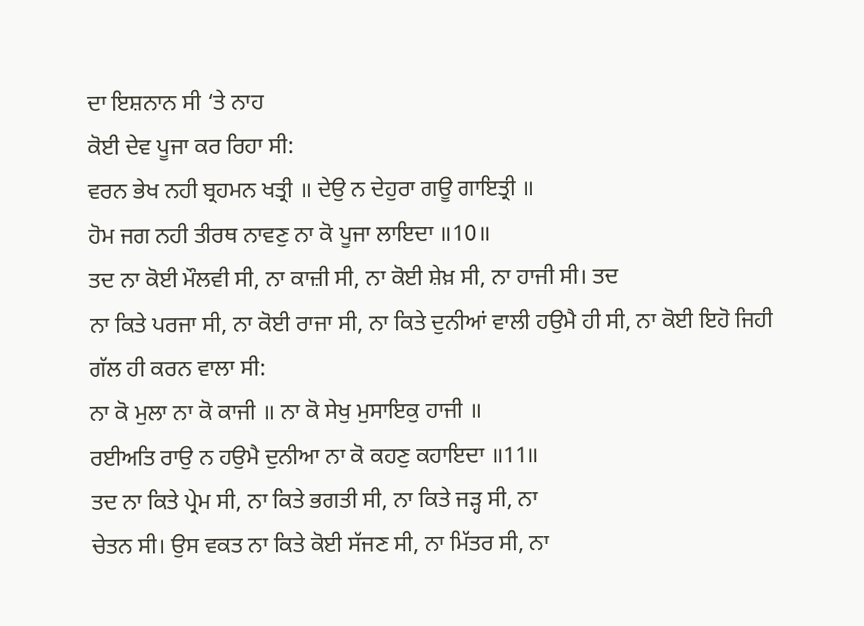ਦਾ ਇਸ਼ਨਾਨ ਸੀ ‘ਤੇ ਨਾਹ
ਕੋਈ ਦੇਵ ਪੂਜਾ ਕਰ ਰਿਹਾ ਸੀ:
ਵਰਨ ਭੇਖ ਨਹੀ ਬ੍ਰਹਮਨ ਖਤ੍ਰੀ ॥ ਦੇਉ ਨ ਦੇਹੁਰਾ ਗਊ ਗਾਇਤ੍ਰੀ ॥
ਹੋਮ ਜਗ ਨਹੀ ਤੀਰਥ ਨਾਵਣੁ ਨਾ ਕੋ ਪੂਜਾ ਲਾਇਦਾ ॥10॥
ਤਦ ਨਾ ਕੋਈ ਮੌਲਵੀ ਸੀ, ਨਾ ਕਾਜ਼ੀ ਸੀ, ਨਾ ਕੋਈ ਸ਼ੇਖ਼ ਸੀ, ਨਾ ਹਾਜੀ ਸੀ। ਤਦ
ਨਾ ਕਿਤੇ ਪਰਜਾ ਸੀ, ਨਾ ਕੋਈ ਰਾਜਾ ਸੀ, ਨਾ ਕਿਤੇ ਦੁਨੀਆਂ ਵਾਲੀ ਹਉਮੈ ਹੀ ਸੀ, ਨਾ ਕੋਈ ਇਹੋ ਜਿਹੀ
ਗੱਲ ਹੀ ਕਰਨ ਵਾਲਾ ਸੀ:
ਨਾ ਕੋ ਮੁਲਾ ਨਾ ਕੋ ਕਾਜੀ ॥ ਨਾ ਕੋ ਸੇਖੁ ਮੁਸਾਇਕੁ ਹਾਜੀ ॥
ਰਈਅਤਿ ਰਾਉ ਨ ਹਉਮੈ ਦੁਨੀਆ ਨਾ ਕੋ ਕਹਣੁ ਕਹਾਇਦਾ ॥11॥
ਤਦ ਨਾ ਕਿਤੇ ਪ੍ਰੇਮ ਸੀ, ਨਾ ਕਿਤੇ ਭਗਤੀ ਸੀ, ਨਾ ਕਿਤੇ ਜੜ੍ਹ ਸੀ, ਨਾ
ਚੇਤਨ ਸੀ। ਉਸ ਵਕਤ ਨਾ ਕਿਤੇ ਕੋਈ ਸੱਜਣ ਸੀ, ਨਾ ਮਿੱਤਰ ਸੀ, ਨਾ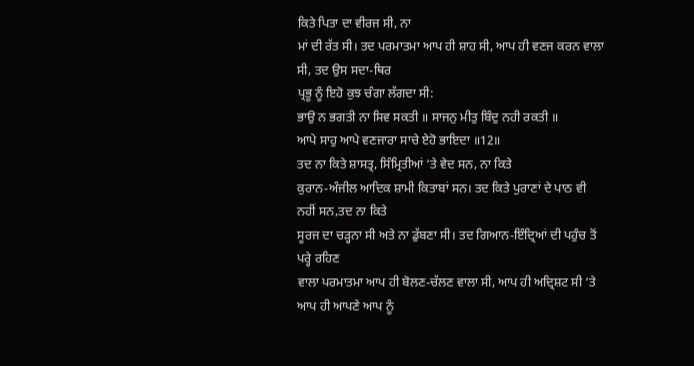ਕਿਤੇ ਪਿਤਾ ਦਾ ਵੀਰਜ ਸੀ, ਨਾ
ਮਾਂ ਦੀ ਰੱਤ ਸੀ। ਤਦ ਪਰਮਾਤਮਾ ਆਪ ਹੀ ਸ਼ਾਹ ਸੀ, ਆਪ ਹੀ ਵਣਜ ਕਰਨ ਵਾਲਾ ਸੀ, ਤਦ ਉਸ ਸਦਾ-ਥਿਰ
ਪ੍ਰਭੂ ਨੂੰ ਇਹੋ ਕੁਝ ਚੰਗਾ ਲੱਗਦਾ ਸੀ:
ਭਾਉ ਨ ਭਗਤੀ ਨਾ ਸਿਵ ਸਕਤੀ ॥ ਸਾਜਨੁ ਮੀਤੁ ਬਿੰਦੁ ਨਹੀ ਰਕਤੀ ॥
ਆਪੇ ਸਾਹੁ ਆਪੇ ਵਣਜਾਰਾ ਸਾਚੇ ਏਹੋ ਭਾਇਦਾ ॥12॥
ਤਦ ਨਾ ਕਿਤੇ ਸ਼ਾਸਤ੍ਰ, ਸਿੰਮ੍ਰਿਤੀਆਂ ‘ਤੇ ਵੇਦ ਸਨ, ਨਾ ਕਿਤੇ
ਕੁਰਾਨ-ਅੰਜੀਲ ਆਦਿਕ ਸ਼ਾਮੀ ਕਿਤਾਬਾਂ ਸਨ। ਤਦ ਕਿਤੇ ਪੁਰਾਣਾਂ ਦੇ ਪਾਠ ਵੀ ਨਹੀਂ ਸਨ,ਤਦ ਨਾ ਕਿਤੇ
ਸੂਰਜ ਦਾ ਚੜ੍ਹਨਾ ਸੀ ਅਤੇ ਨਾ ਡੁੱਬਣਾ ਸੀ। ਤਦ ਗਿਆਨ-ਇੰਦ੍ਰਿਆਂ ਦੀ ਪਹੁੰਚ ਤੋਂ ਪਰ੍ਹੇ ਰਹਿਣ
ਵਾਲਾ ਪਰਮਾਤਮਾ ਆਪ ਹੀ ਬੋਲਣ-ਚੱਲਣ ਵਾਲਾ ਸੀ, ਆਪ ਹੀ ਅਦ੍ਰਿਸ਼ਟ ਸੀ ‘ਤੇ ਆਪ ਹੀ ਆਪਣੇ ਆਪ ਨੂੰ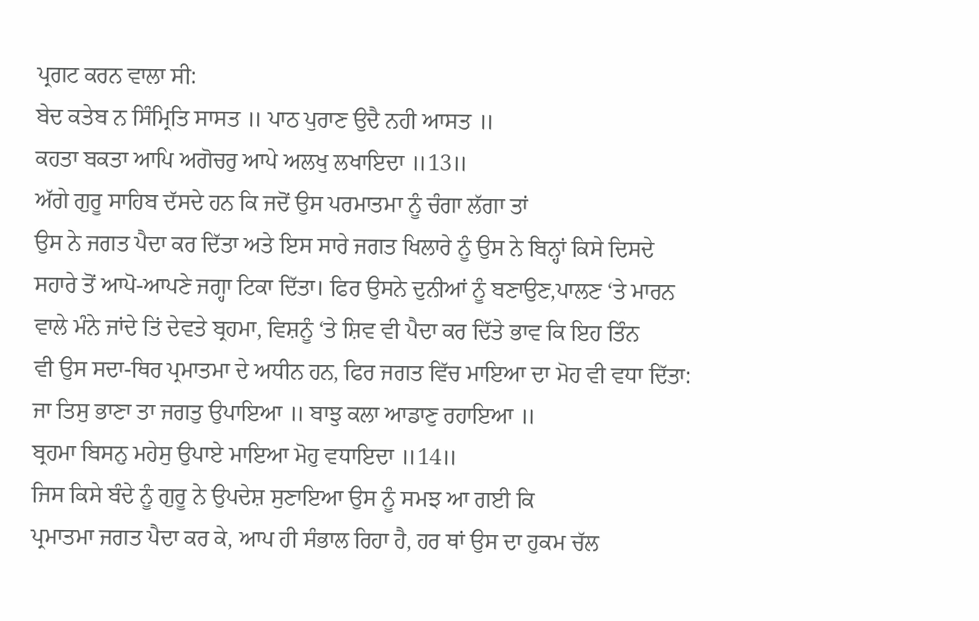ਪ੍ਰਗਟ ਕਰਨ ਵਾਲਾ ਸੀ:
ਬੇਦ ਕਤੇਬ ਨ ਸਿੰਮ੍ਰਿਤਿ ਸਾਸਤ ॥ ਪਾਠ ਪੁਰਾਣ ਉਦੈ ਨਹੀ ਆਸਤ ॥
ਕਹਤਾ ਬਕਤਾ ਆਪਿ ਅਗੋਚਰੁ ਆਪੇ ਅਲਖੁ ਲਖਾਇਦਾ ॥13॥
ਅੱਗੇ ਗੁਰੂ ਸਾਹਿਬ ਦੱਸਦੇ ਹਨ ਕਿ ਜਦੋਂ ਉਸ ਪਰਮਾਤਮਾ ਨੂੰ ਚੰਗਾ ਲੱਗਾ ਤਾਂ
ਉਸ ਨੇ ਜਗਤ ਪੈਦਾ ਕਰ ਦਿੱਤਾ ਅਤੇ ਇਸ ਸਾਰੇ ਜਗਤ ਖਿਲਾਰੇ ਨੂੰ ਉਸ ਨੇ ਬਿਨ੍ਹਾਂ ਕਿਸੇ ਦਿਸਦੇ
ਸਹਾਰੇ ਤੋਂ ਆਪੋ-ਆਪਣੇ ਜਗ੍ਹਾ ਟਿਕਾ ਦਿੱਤਾ। ਫਿਰ ਉਸਨੇ ਦੁਨੀਆਂ ਨੂੰ ਬਣਾਉਣ,ਪਾਲਣ ‘ਤੇ ਮਾਰਨ
ਵਾਲੇ ਮੰਨੇ ਜਾਂਦੇ ਤਿਂ ਦੇਵਤੇ ਬ੍ਰਹਮਾ, ਵਿਸ਼ਨੂੰ ‘ਤੇ ਸ਼ਿਵ ਵੀ ਪੈਦਾ ਕਰ ਦਿੱਤੇ ਭਾਵ ਕਿ ਇਹ ਤਿੰਨ
ਵੀ ਉਸ ਸਦਾ-ਥਿਰ ਪ੍ਰਮਾਤਮਾ ਦੇ ਅਧੀਨ ਹਨ, ਫਿਰ ਜਗਤ ਵਿੱਚ ਮਾਇਆ ਦਾ ਮੋਹ ਵੀ ਵਧਾ ਦਿੱਤਾ:
ਜਾ ਤਿਸੁ ਭਾਣਾ ਤਾ ਜਗਤੁ ਉਪਾਇਆ ॥ ਬਾਝੁ ਕਲਾ ਆਡਾਣੁ ਰਹਾਇਆ ॥
ਬ੍ਰਹਮਾ ਬਿਸਨੁ ਮਹੇਸੁ ਉਪਾਏ ਮਾਇਆ ਮੋਹੁ ਵਧਾਇਦਾ ॥14॥
ਜਿਸ ਕਿਸੇ ਬੰਦੇ ਨੂੰ ਗੁਰੂ ਨੇ ਉਪਦੇਸ਼ ਸੁਣਾਇਆ ਉਸ ਨੂੰ ਸਮਝ ਆ ਗਈ ਕਿ
ਪ੍ਰਮਾਤਮਾ ਜਗਤ ਪੈਦਾ ਕਰ ਕੇ, ਆਪ ਹੀ ਸੰਭਾਲ ਰਿਹਾ ਹੈ, ਹਰ ਥਾਂ ਉਸ ਦਾ ਹੁਕਮ ਚੱਲ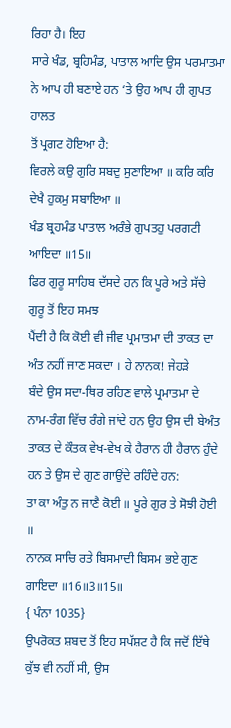ਰਿਹਾ ਹੈ। ਇਹ
ਸਾਰੇ ਖੰਡ, ਬ੍ਰਹਿਮੰਡ, ਪਾਤਾਲ ਆਦਿ ਉਸ ਪਰਮਾਤਮਾ ਨੇ ਆਪ ਹੀ ਬਣਾਏ ਹਨ ‘ਤੇ ਉਹ ਆਪ ਹੀ ਗੁਪਤ ਹਾਲਤ
ਤੋਂ ਪ੍ਰਗਟ ਹੋਇਆ ਹੈ:
ਵਿਰਲੇ ਕਉ ਗੁਰਿ ਸਬਦੁ ਸੁਣਾਇਆ ॥ ਕਰਿ ਕਰਿ ਦੇਖੈ ਹੁਕਮੁ ਸਬਾਇਆ ॥
ਖੰਡ ਬ੍ਰਹਮੰਡ ਪਾਤਾਲ ਅਰੰਭੇ ਗੁਪਤਹੁ ਪਰਗਟੀ ਆਇਦਾ ॥15॥
ਫਿਰ ਗੁਰੂ ਸਾਹਿਬ ਦੱਸਦੇ ਹਨ ਕਿ ਪੂਰੇ ਅਤੇ ਸੱਚੇ ਗੁਰੂ ਤੋਂ ਇਹ ਸਮਝ
ਪੈਂਦੀ ਹੈ ਕਿ ਕੋਈ ਵੀ ਜੀਵ ਪ੍ਰਮਾਤਮਾ ਦੀ ਤਾਕਤ ਦਾ ਅੰਤ ਨਹੀਂ ਜਾਣ ਸਕਦਾ । ਹੇ ਨਾਨਕ! ਜੇਹੜੇ
ਬੰਦੇ ਉਸ ਸਦਾ-ਥਿਰ ਰਹਿਣ ਵਾਲੇ ਪ੍ਰਮਾਤਮਾ ਦੇ ਨਾਮ-ਰੰਗ ਵਿੱਚ ਰੰਗੇ ਜਾਂਦੇ ਹਨ ਉਹ ਉਸ ਦੀ ਬੇਅੰਤ
ਤਾਕਤ ਦੇ ਕੌਤਕ ਵੇਖ-ਵੇਖ ਕੇ ਹੈਰਾਨ ਹੀ ਹੈਰਾਨ ਹੁੰਦੇ ਹਨ ਤੇ ਉਸ ਦੇ ਗੁਣ ਗਾਉਂਦੇ ਰਹਿੰਦੇ ਹਨ:
ਤਾ ਕਾ ਅੰਤੁ ਨ ਜਾਣੈ ਕੋਈ ॥ ਪੂਰੇ ਗੁਰ ਤੇ ਸੋਝੀ ਹੋਈ ॥
ਨਾਨਕ ਸਾਚਿ ਰਤੇ ਬਿਸਮਾਦੀ ਬਿਸਮ ਭਏ ਗੁਣ ਗਾਇਦਾ ॥16॥3॥15॥
{ ਪੰਨਾ 1035}
ਉਪਰੋਕਤ ਸ਼ਬਦ ਤੋਂ ਇਹ ਸਪੱਸ਼ਟ ਹੈ ਕਿ ਜਦੋਂ ਇੱਥੇ ਕੁੱਝ ਵੀ ਨਹੀਂ ਸੀ, ਉਸ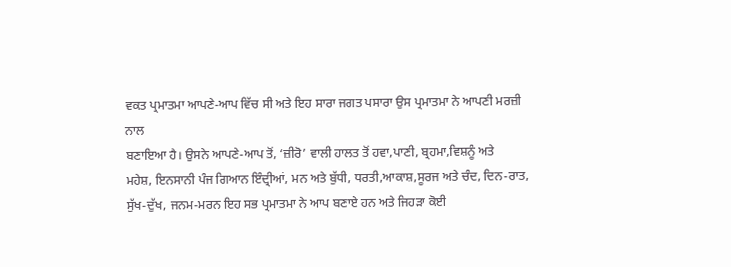ਵਕਤ ਪ੍ਰਮਾਤਮਾ ਆਪਣੇ-ਆਪ ਵਿੱਚ ਸੀ ਅਤੇ ਇਹ ਸਾਰਾ ਜਗਤ ਪਸਾਰਾ ਉਸ ਪ੍ਰਮਾਤਮਾ ਨੇ ਆਪਣੀ ਮਰਜ਼ੀ ਨਾਲ
ਬਣਾਇਆ ਹੈ। ਉਸਨੇ ਆਪਣੇ-ਆਪ ਤੋਂ, ‘ਜ਼ੀਰੋ’ ਵਾਲੀ ਹਾਲਤ ਤੋਂ ਹਵਾ,ਪਾਣੀ, ਬ੍ਰਹਮਾ,ਵਿਸ਼ਨੂੰ ਅਤੇ
ਮਹੇਸ਼, ਇਨਸਾਨੀ ਪੰਜ ਗਿਆਨ ਇੰਦ੍ਰੀਆਂ, ਮਨ ਅਤੇ ਬੁੱਧੀ, ਧਰਤੀ,ਆਕਾਸ਼,ਸੂਰਜ ਅਤੇ ਚੰਦ, ਦਿਨ-ਰਾਤ,
ਸੁੱਖ-ਦੁੱਖ, ਜਨਮ-ਮਰਨ ਇਹ ਸਭ ਪ੍ਰਮਾਤਮਾ ਨੇ ਆਪ ਬਣਾਏ ਹਨ ਅਤੇ ਜਿਹੜਾ ਕੋਈ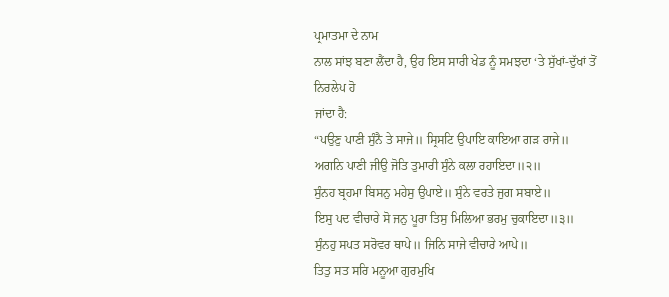ਪ੍ਰਮਾਤਮਾ ਦੇ ਨਾਮ
ਨਾਲ ਸਾਂਝ ਬਣਾ ਲੈਂਦਾ ਹੈ, ਉਹ ਇਸ ਸਾਰੀ ਖੇਡ ਨੂੰ ਸਮਝਦਾ ‘ਤੇ ਸੁੱਖਾਂ-ਦੁੱਖਾਂ ਤੋਂ ਨਿਰਲੇਪ ਹੋ
ਜਾਂਦਾ ਹੈ:
“ਪਉਣੁ ਪਾਣੀ ਸੁੰਨੈ ਤੇ ਸਾਜੇ॥ ਸ੍ਰਿਸਟਿ ਉਪਾਇ ਕਾਇਆ ਗੜ ਰਾਜੇ॥
ਅਗਨਿ ਪਾਣੀ ਜੀਉ ਜੋਤਿ ਤੁਮਾਰੀ ਸੁੰਨੇ ਕਲਾ ਰਹਾਇਦਾ॥੨॥
ਸੁੰਨਹ ਬ੍ਰਹਮਾ ਬਿਸਨੁ ਮਹੇਸੁ ਉਪਾਏ॥ ਸੁੰਨੇ ਵਰਤੇ ਜੁਗ ਸਬਾਏ॥
ਇਸੁ ਪਦ ਵੀਚਾਰੇ ਸੋ ਜਨੁ ਪੂਰਾ ਤਿਸੁ ਮਿਲਿਆ ਭਰਮੁ ਚੁਕਾਇਦਾ॥੩॥
ਸੁੰਨਹੁ ਸਪਤ ਸਰੋਵਰ ਥਾਪੇ॥ ਜਿਨਿ ਸਾਜੇ ਵੀਚਾਰੇ ਆਪੇ॥
ਤਿਤੁ ਸਤ ਸਰਿ ਮਨੂਆ ਗੁਰਮੁਖਿ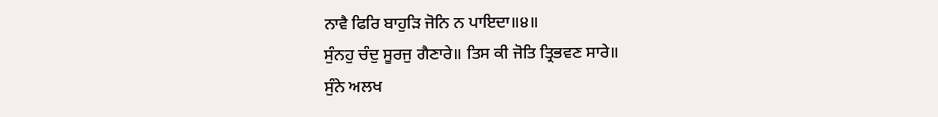ਨਾਵੈ ਫਿਰਿ ਬਾਹੁੜਿ ਜੋਨਿ ਨ ਪਾਇਦਾ॥੪॥
ਸੁੰਨਹੁ ਚੰਦੁ ਸੂਰਜੁ ਗੈਣਾਰੇ॥ ਤਿਸ ਕੀ ਜੋਤਿ ਤ੍ਰਿਭਵਣ ਸਾਰੇ॥
ਸੁੰਨੇ ਅਲਖ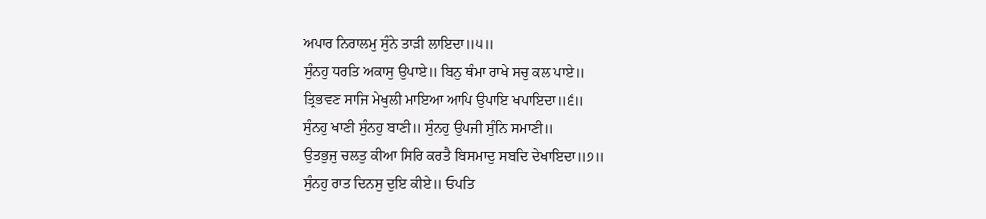ਅਪਾਰ ਨਿਰਾਲਮੁ ਸੁੰਨੇ ਤਾੜੀ ਲਾਇਦਾ॥੫॥
ਸੁੰਨਹੁ ਧਰਤਿ ਅਕਾਸੁ ਉਪਾਏ॥ ਬਿਨੁ ਥੰਮਾ ਰਾਖੇ ਸਚੁ ਕਲ ਪਾਏ॥
ਤ੍ਰਿਭਵਣ ਸਾਜਿ ਮੇਖੁਲੀ ਮਾਇਆ ਆਪਿ ਉਪਾਇ ਖਪਾਇਦਾ॥੬॥
ਸੁੰਨਹੁ ਖਾਣੀ ਸੁੰਨਹੁ ਬਾਣੀ॥ ਸੁੰਨਹੁ ਉਪਜੀ ਸੁੰਨਿ ਸਮਾਣੀ॥
ਉਤਭੁਜੁ ਚਲਤੁ ਕੀਆ ਸਿਰਿ ਕਰਤੈ ਬਿਸਮਾਦੁ ਸਬਦਿ ਦੇਖਾਇਦਾ॥੭॥
ਸੁੰਨਹੁ ਰਾਤ ਦਿਨਸੁ ਦੁਇ ਕੀਏ॥ ਓਪਤਿ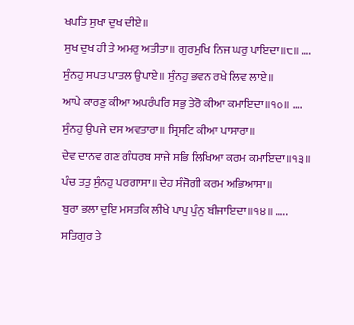ਖਪਤਿ ਸੁਖਾ ਦੁਖ ਦੀਏ॥
ਸੁਖ ਦੁਖ ਹੀ ਤੇ ਅਮਰੁ ਅਤੀਤਾ॥ ਗੁਰਮੁਖਿ ਨਿਜ ਘਰੁ ਪਾਇਦਾ॥੮॥ ….
ਸੁੰਨਹੁ ਸਪਤ ਪਾਤਲ ਉਪਾਏ॥ ਸੁੰਨਹੁ ਭਵਨ ਰਖੇ ਲਿਵ ਲਾਏ॥
ਆਪੇ ਕਾਰਣੁ ਕੀਆ ਅਪਰੰਪਰਿ ਸਭੁ ਤੇਰੋ ਕੀਆ ਕਮਾਇਦਾ॥੧੦॥ ….
ਸੁੰਨਹੁ ਉਪਜੇ ਦਸ ਅਵਤਾਰਾ॥ ਸ੍ਰਿਸਟਿ ਕੀਆ ਪਾਸਾਰਾ॥
ਦੇਵ ਦਾਨਵ ਗਣ ਗੰਧਰਬ ਸਾਜੇ ਸਭਿ ਲਿਖਿਆ ਕਰਮ ਕਮਾਇਦਾ॥੧੩॥
ਪੰਚ ਤਤੁ ਸੁੰਨਹੁ ਪਰਗਾਸਾ॥ ਦੇਹ ਸੰਜੋਗੀ ਕਰਮ ਅਭਿਆਸਾ॥
ਬੁਰਾ ਭਲਾ ਦੁਇ ਮਸਤਕਿ ਲੀਖੇ ਪਾਪੁ ਪੁੰਨੁ ਬੀਜਾਇਦਾ॥੧੪॥ …..
ਸਤਿਗੁਰ ਤੇ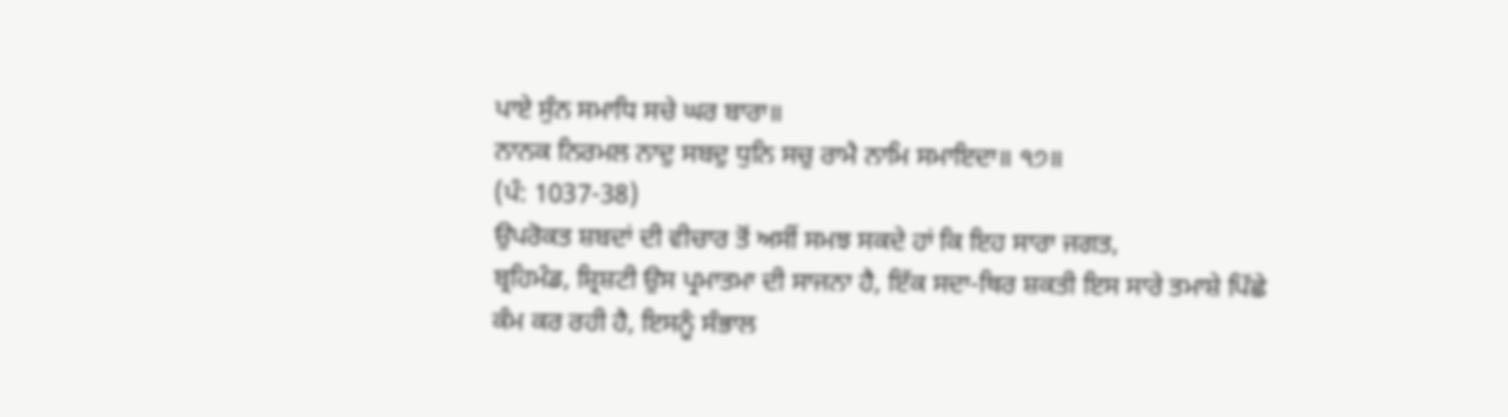ਪਾਏ ਸੁੰਨ ਸਮਾਧਿ ਸਚੇ ਘਰ ਬਾਰਾ॥
ਨਾਨਕ ਨਿਰਮਲ ਨਾਦੁ ਸਬਦੁ ਧੁਨਿ ਸਚੁ ਰਾਮੈ ਨਾਮਿ ਸਮਾਇਦਾ॥ ੧੭॥
(ਪੰ: 1037-38)
ਉਪਰੋਕਤ ਸ਼ਬਦਾਂ ਦੀ ਵੀਚਾਰ ਤੋਂ ਅਸੀਂ ਸਮਝ ਸਕਦੇ ਹਾਂ ਕਿ ਇਹ ਸਾਰਾ ਜਗਤ,
ਬ੍ਰਹਿਮੰਡ, ਸ਼੍ਰਿਸ਼ਟੀ ਉਸ ਪ੍ਰਮਾਤਮਾ ਦੀ ਸਾਜਨਾ ਹੈ, ਇੱਕ ਸਦਾ-ਥਿਰ ਸ਼ਕਤੀ ਇਸ ਸਾਰੇ ਤਮਾਸ਼ੇ ਪਿੱਛੇ
ਕੰਮ ਕਰ ਰਹੀ ਹੈ, ਇਸਨੂੰ ਸੰਭਾਲ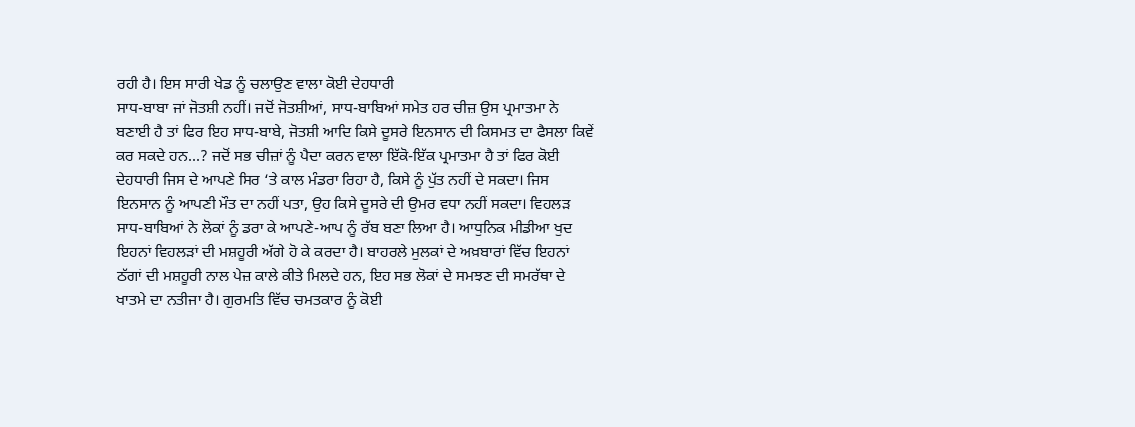ਰਹੀ ਹੈ। ਇਸ ਸਾਰੀ ਖੇਡ ਨੂੰ ਚਲਾਉਣ ਵਾਲਾ ਕੋਈ ਦੇਹਧਾਰੀ
ਸਾਧ-ਬਾਬਾ ਜਾਂ ਜੋਤਸ਼ੀ ਨਹੀਂ। ਜਦੋਂ ਜੋਤਸ਼ੀਆਂ, ਸਾਧ-ਬਾਬਿਆਂ ਸਮੇਤ ਹਰ ਚੀਜ਼ ਉਸ ਪ੍ਰਮਾਤਮਾ ਨੇ
ਬਣਾਈ ਹੈ ਤਾਂ ਫਿਰ ਇਹ ਸਾਧ-ਬਾਬੇ, ਜੋਤਸ਼ੀ ਆਦਿ ਕਿਸੇ ਦੂਸਰੇ ਇਨਸਾਨ ਦੀ ਕਿਸਮਤ ਦਾ ਫੈਸਲਾ ਕਿਵੇਂ
ਕਰ ਸਕਦੇ ਹਨ...? ਜਦੋਂ ਸਭ ਚੀਜ਼ਾਂ ਨੂੰ ਪੈਦਾ ਕਰਨ ਵਾਲਾ ਇੱਕੋ-ਇੱਕ ਪ੍ਰਮਾਤਮਾ ਹੈ ਤਾਂ ਫਿਰ ਕੋਈ
ਦੇਹਧਾਰੀ ਜਿਸ ਦੇ ਆਪਣੇ ਸਿਰ ‘ਤੇ ਕਾਲ ਮੰਡਰਾ ਰਿਹਾ ਹੈ, ਕਿਸੇ ਨੂੰ ਪੁੱਤ ਨਹੀਂ ਦੇ ਸਕਦਾ। ਜਿਸ
ਇਨਸਾਨ ਨੂੰ ਆਪਣੀ ਮੌਤ ਦਾ ਨਹੀਂ ਪਤਾ, ਉਹ ਕਿਸੇ ਦੂਸਰੇ ਦੀ ਉਮਰ ਵਧਾ ਨਹੀਂ ਸਕਦਾ। ਵਿਹਲੜ
ਸਾਧ-ਬਾਬਿਆਂ ਨੇ ਲੋਕਾਂ ਨੂੰ ਡਰਾ ਕੇ ਆਪਣੇ-ਆਪ ਨੂੰ ਰੱਬ ਬਣਾ ਲਿਆ ਹੈ। ਆਧੁਨਿਕ ਮੀਡੀਆ ਖੁਦ
ਇਹਨਾਂ ਵਿਹਲੜਾਂ ਦੀ ਮਸ਼ਹੂਰੀ ਅੱਗੇ ਹੋ ਕੇ ਕਰਦਾ ਹੈ। ਬਾਹਰਲੇ ਮੁਲਕਾਂ ਦੇ ਅਖ਼ਬਾਰਾਂ ਵਿੱਚ ਇਹਨਾਂ
ਠੱਗਾਂ ਦੀ ਮਸ਼ਹੂਰੀ ਨਾਲ ਪੇਜ਼ ਕਾਲੇ ਕੀਤੇ ਮਿਲਦੇ ਹਨ, ਇਹ ਸਭ ਲੋਕਾਂ ਦੇ ਸਮਝਣ ਦੀ ਸਮਰੱਥਾ ਦੇ
ਖਾਤਮੇ ਦਾ ਨਤੀਜਾ ਹੈ। ਗੁਰਮਤਿ ਵਿੱਚ ਚਮਤਕਾਰ ਨੂੰ ਕੋਈ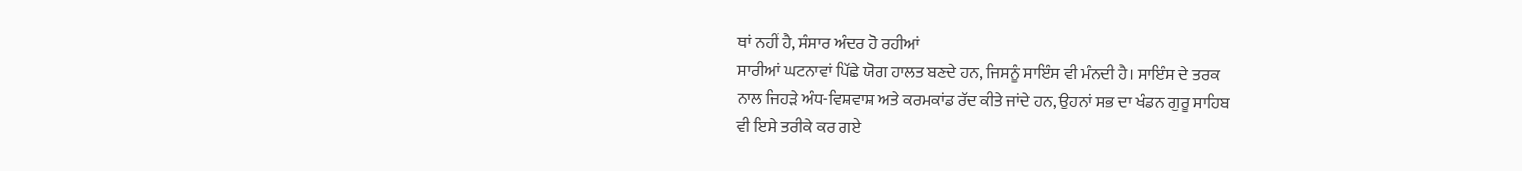ਥਾਂ ਨਹੀਂ ਹੈ, ਸੰਸਾਰ ਅੰਦਰ ਹੋ ਰਹੀਆਂ
ਸਾਰੀਆਂ ਘਟਨਾਵਾਂ ਪਿੱਛੇ ਯੋਗ ਹਾਲਤ ਬਣਦੇ ਹਨ, ਜਿਸਨੂੰ ਸਾਇੰਸ ਵੀ ਮੰਨਦੀ ਹੈ। ਸਾਇੰਸ ਦੇ ਤਰਕ
ਨਾਲ ਜਿਹੜੇ ਅੰਧ-ਵਿਸ਼ਵਾਸ਼ ਅਤੇ ਕਰਮਕਾਂਡ ਰੱਦ ਕੀਤੇ ਜਾਂਦੇ ਹਨ, ਉਹਨਾਂ ਸਭ ਦਾ ਖੰਡਨ ਗੁਰੂ ਸਾਹਿਬ
ਵੀ ਇਸੇ ਤਰੀਕੇ ਕਰ ਗਏ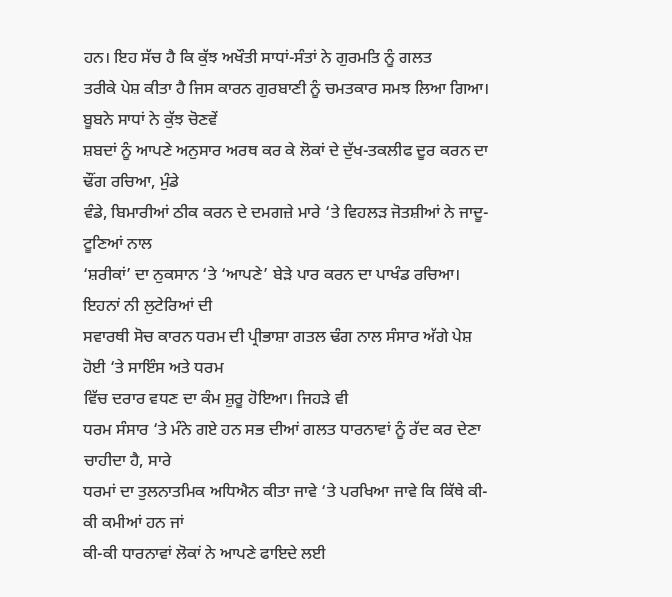ਹਨ। ਇਹ ਸੱਚ ਹੈ ਕਿ ਕੁੱਝ ਅਖੌਤੀ ਸਾਧਾਂ-ਸੰਤਾਂ ਨੇ ਗੁਰਮਤਿ ਨੂੰ ਗਲਤ
ਤਰੀਕੇ ਪੇਸ਼ ਕੀਤਾ ਹੈ ਜਿਸ ਕਾਰਨ ਗੁਰਬਾਣੀ ਨੂੰ ਚਮਤਕਾਰ ਸਮਝ ਲਿਆ ਗਿਆ।
ਬੂਬਨੇ ਸਾਧਾਂ ਨੇ ਕੁੱਝ ਚੋਣਵੇਂ
ਸ਼ਬਦਾਂ ਨੂੰ ਆਪਣੇ ਅਨੁਸਾਰ ਅਰਥ ਕਰ ਕੇ ਲੋਕਾਂ ਦੇ ਦੁੱਖ-ਤਕਲੀਫ ਦੂਰ ਕਰਨ ਦਾ ਢੌਂਗ ਰਚਿਆ, ਮੁੰਡੇ
ਵੰਡੇ, ਬਿਮਾਰੀਆਂ ਠੀਕ ਕਰਨ ਦੇ ਦਮਗਜ਼ੇ ਮਾਰੇ ‘ਤੇ ਵਿਹਲੜ ਜੋਤਸ਼ੀਆਂ ਨੇ ਜਾਦੂ-ਟੂਣਿਆਂ ਨਾਲ
‘ਸ਼ਰੀਕਾਂ’ ਦਾ ਨੁਕਸਾਨ ‘ਤੇ ‘ਆਪਣੇ’ ਬੇੜੇ ਪਾਰ ਕਰਨ ਦਾ ਪਾਖੰਡ ਰਚਿਆ।
ਇਹਨਾਂ ਨੀ ਲੁਟੇਰਿਆਂ ਦੀ
ਸਵਾਰਥੀ ਸੋਚ ਕਾਰਨ ਧਰਮ ਦੀ ਪ੍ਰੀਭਾਸ਼ਾ ਗਤਲ ਢੰਗ ਨਾਲ ਸੰਸਾਰ ਅੱਗੇ ਪੇਸ਼ ਹੋਈ ‘ਤੇ ਸਾਇੰਸ ਅਤੇ ਧਰਮ
ਵਿੱਚ ਦਰਾਰ ਵਧਣ ਦਾ ਕੰਮ ਸ਼ੁਰੂ ਹੋਇਆ। ਜਿਹੜੇ ਵੀ
ਧਰਮ ਸੰਸਾਰ ‘ਤੇ ਮੰਨੇ ਗਏ ਹਨ ਸਭ ਦੀਆਂ ਗਲਤ ਧਾਰਨਾਵਾਂ ਨੂੰ ਰੱਦ ਕਰ ਦੇਣਾ ਚਾਹੀਦਾ ਹੈ, ਸਾਰੇ
ਧਰਮਾਂ ਦਾ ਤੁਲਨਾਤਮਿਕ ਅਧਿਐਨ ਕੀਤਾ ਜਾਵੇ ‘ਤੇ ਪਰਖਿਆ ਜਾਵੇ ਕਿ ਕਿੱਥੇ ਕੀ-ਕੀ ਕਮੀਆਂ ਹਨ ਜਾਂ
ਕੀ-ਕੀ ਧਾਰਨਾਵਾਂ ਲੋਕਾਂ ਨੇ ਆਪਣੇ ਫਾਇਦੇ ਲਈ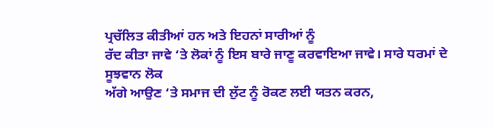ਪ੍ਰਚੱਲਿਤ ਕੀਤੀਆਂ ਹਨ ਅਤੇ ਇਹਨਾਂ ਸਾਰੀਆਂ ਨੂੰ
ਰੱਦ ਕੀਤਾ ਜਾਵੇ ‘ਤੇ ਲੋਕਾਂ ਨੂੰ ਇਸ ਬਾਰੇ ਜਾਣੂ ਕਰਵਾਇਆ ਜਾਵੇ। ਸਾਰੇ ਧਰਮਾਂ ਦੇ ਸੂਝਵਾਨ ਲੋਕ
ਅੱਗੇ ਆਉਣ ‘ਤੇ ਸਮਾਜ ਦੀ ਲੁੱਟ ਨੂੰ ਰੋਕਣ ਲਈ ਯਤਨ ਕਰਨ,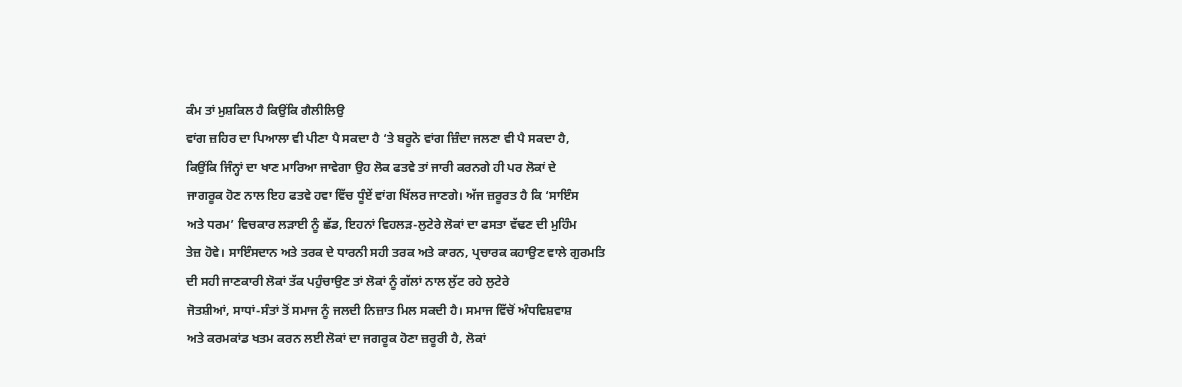ਕੰਮ ਤਾਂ ਮੁਸ਼ਕਿਲ ਹੈ ਕਿਉਂਕਿ ਗੈਲੀਲਿਉ
ਵਾਂਗ ਜ਼ਹਿਰ ਦਾ ਪਿਆਲਾ ਵੀ ਪੀਣਾ ਪੈ ਸਕਦਾ ਹੈ ‘ਤੇ ਬਰੂਨੋ ਵਾਂਗ ਜ਼ਿੰਦਾ ਜਲਣਾ ਵੀ ਪੈ ਸਕਦਾ ਹੈ,
ਕਿਉਂਕਿ ਜਿੰਨ੍ਹਾਂ ਦਾ ਖਾਣ ਮਾਰਿਆ ਜਾਵੇਗਾ ਉਹ ਲੋਕ ਫਤਵੇ ਤਾਂ ਜਾਰੀ ਕਰਨਗੇ ਹੀ ਪਰ ਲੋਕਾਂ ਦੇ
ਜਾਗਰੂਕ ਹੋਣ ਨਾਲ ਇਹ ਫਤਵੇ ਹਵਾ ਵਿੱਚ ਧੂੰਏਂ ਵਾਂਗ ਖਿੱਲਰ ਜਾਣਗੇ। ਅੱਜ ਜ਼ਰੂਰਤ ਹੈ ਕਿ ‘ਸਾਇੰਸ
ਅਤੇ ਧਰਮ’ ਵਿਚਕਾਰ ਲੜਾਈ ਨੂੰ ਛੱਡ, ਇਹਨਾਂ ਵਿਹਲੜ-ਲੁਟੇਰੇ ਲੋਕਾਂ ਦਾ ਫਸਤਾ ਵੱਢਣ ਦੀ ਮੁਹਿੰਮ
ਤੇਜ਼ ਹੋਵੇ। ਸਾਇੰਸਦਾਨ ਅਤੇ ਤਰਕ ਦੇ ਧਾਰਨੀ ਸਹੀ ਤਰਕ ਅਤੇ ਕਾਰਨ, ਪ੍ਰਚਾਰਕ ਕਹਾਉਣ ਵਾਲੇ ਗੁਰਮਤਿ
ਦੀ ਸਹੀ ਜਾਣਕਾਰੀ ਲੋਕਾਂ ਤੱਕ ਪਹੁੰਚਾਉਣ ਤਾਂ ਲੋਕਾਂ ਨੂੰ ਗੱਲਾਂ ਨਾਲ ਲੁੱਟ ਰਹੇ ਲੁਟੇਰੇ
ਜੋਤਸ਼ੀਆਂ, ਸਾਧਾਂ-ਸੰਤਾਂ ਤੋਂ ਸਮਾਜ ਨੂੰ ਜਲਦੀ ਨਿਜ਼ਾਤ ਮਿਲ ਸਕਦੀ ਹੈ। ਸਮਾਜ ਵਿੱਚੋਂ ਅੰਧਵਿਸ਼ਵਾਸ਼
ਅਤੇ ਕਰਮਕਾਂਡ ਖਤਮ ਕਰਨ ਲਈ ਲੋਕਾਂ ਦਾ ਜਗਰੂਕ ਹੋਣਾ ਜ਼ਰੂਰੀ ਹੈ, ਲੋਕਾਂ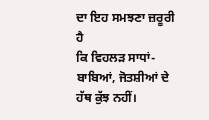ਦਾ ਇਹ ਸਮਝਣਾ ਜ਼ਰੂਰੀ ਹੈ
ਕਿ ਵਿਹਲੜ ਸਾਧਾਂ-ਬਾਬਿਆਂ, ਜੋਤਸ਼ੀਆਂ ਦੇ ਹੱਥ ਕੁੱਝ ਨਹੀਂ।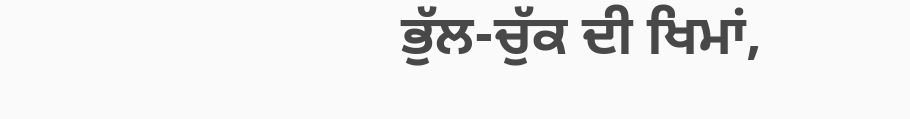ਭੁੱਲ-ਚੁੱਕ ਦੀ ਖਿਮਾਂ,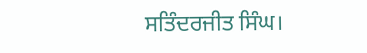ਸਤਿੰਦਰਜੀਤ ਸਿੰਘ।